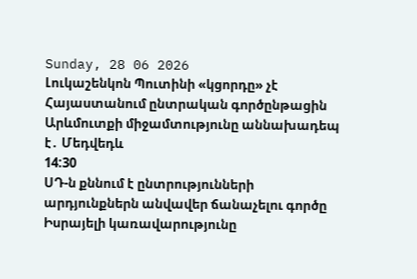Sunday, 28 06 2026
Լուկաշենկոն Պուտինի «կցորդը» չէ
Հայաստանում ընտրական գործընթացին Արևմուտքի միջամտությունը աննախադեպ է․ Մեդվեդև
14:30
ՍԴ-ն քննում է ընտրությունների արդյունքներն անվավեր ճանաչելու գործը
Իսրայելի կառավարությունը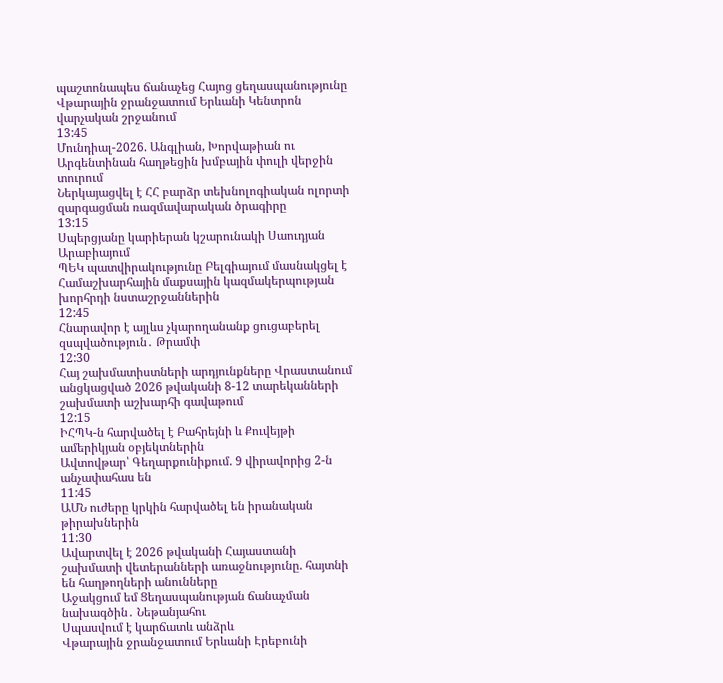պաշտոնապես ճանաչեց Հայոց ցեղասպանությունը
Վթարային ջրանջատում Երևանի Կենտրոն վարչական շրջանում
13:45
Մունդիալ-2026. Անգլիան, Խորվաթիան ու Արգենտինան հաղթեցին խմբային փուլի վերջին տուրում
Ներկայացվել է ՀՀ բարձր տեխնոլոգիական ոլորտի զարգացման ռազմավարական ծրագիրը
13:15
Սպերցյանը կարիերան կշարունակի Սաուդյան Արաբիայում
ՊԵԿ պատվիրակությունը Բելգիայում մասնակցել է Համաշխարհային մաքսային կազմակերպության խորհրդի նստաշրջաններին
12:45
Հնարավոր է այլևս չկարողանանք ցուցաբերել զսպվածություն․ Թրամփ
12:30
Հայ շախմատիստների արդյունքները Վրաստանում անցկացված 2026 թվականի 8-12 տարեկանների շախմատի աշխարհի գավաթում
12:15
ԻՀՊԿ-ն հարվածել է Բահրեյնի և Քուվեյթի ամերիկյան օբյեկտներին
Ավտովթար՝ Գեղարքունիքում. 9 վիրավորից 2-ն անչափահաս են
11:45
ԱՄՆ ուժերը կրկին հարվածել են իրանական թիրախներին
11:30
Ավարտվել է 2026 թվականի Հայաստանի շախմատի վետերանների առաջնությունը. հայտնի են հաղթողների անունները
Աջակցում եմ Ցեղասպանության ճանաչման նախագծին․ Նեթանյահու
Սպասվում է կարճատև անձրև
Վթարային ջրանջատում Երևանի Էրեբունի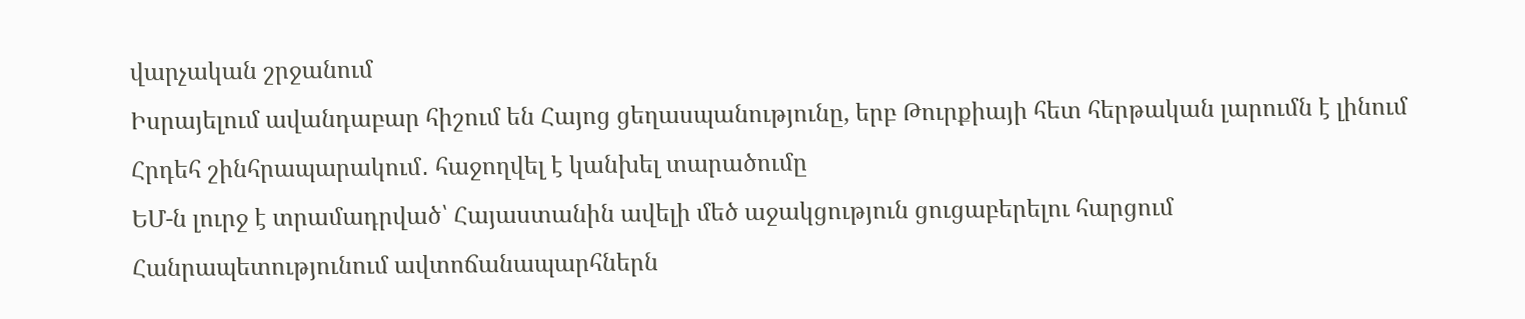վարչական շրջանում
Իսրայելում ավանդաբար հիշում են Հայոց ցեղասպանությունը, երբ Թուրքիայի հետ հերթական լարումն է լինում
Հրդեհ շինհրապարակում․ հաջողվել է կանխել տարածումը
ԵՄ-ն լուրջ է տրամադրված՝ Հայաստանին ավելի մեծ աջակցություն ցուցաբերելու հարցում
Հանրապետությունում ավտոճանապարհներն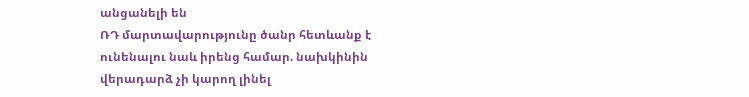անցանելի են
ՌԴ մարտավարությունը ծանր հետևանք է ունենալու նաև իրենց համար. նախկինին վերադարձ չի կարող լինել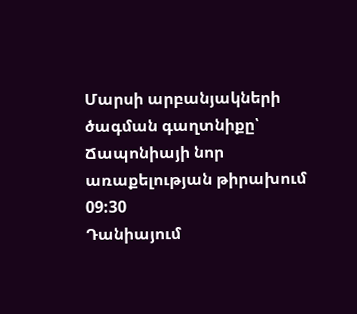Մարսի արբանյակների ծագման գաղտնիքը՝ Ճապոնիայի նոր առաքելության թիրախում
09:30
Դանիայում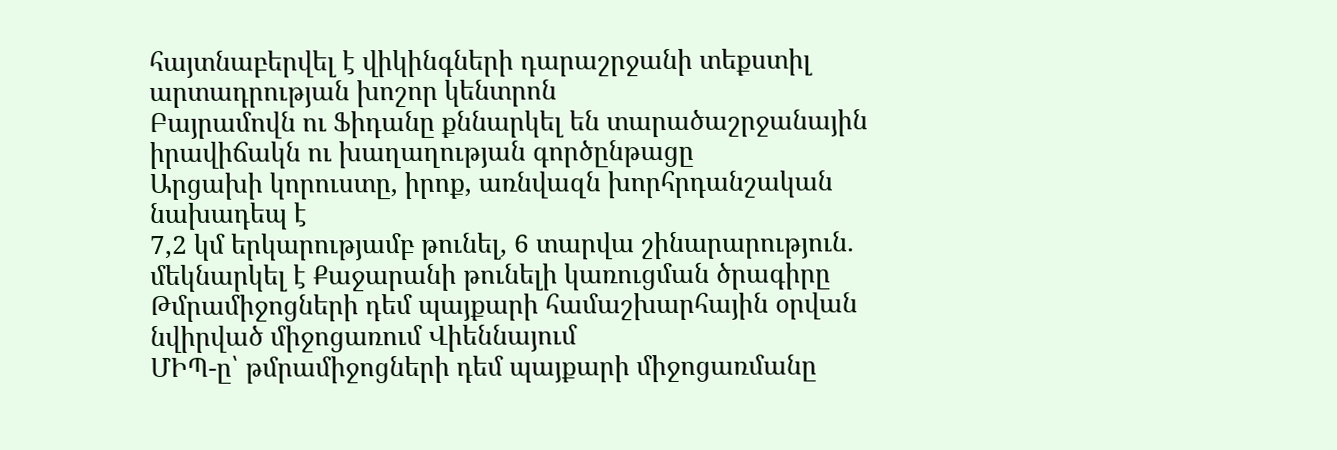հայտնաբերվել է վիկինգների դարաշրջանի տեքստիլ արտադրության խոշոր կենտրոն
Բայրամովն ու Ֆիդանը քննարկել են տարածաշրջանային իրավիճակն ու խաղաղության գործընթացը
Արցախի կորուստը, իրոք, առնվազն խորհրդանշական նախադեպ է
7,2 կմ երկարությամբ թունել, 6 տարվա շինարարություն. մեկնարկել է Քաջարանի թունելի կառուցման ծրագիրը
Թմրամիջոցների դեմ պայքարի համաշխարհային օրվան նվիրված միջոցառում Վիեննայում
ՄԻՊ-ը՝ թմրամիջոցների դեմ պայքարի միջոցառմանը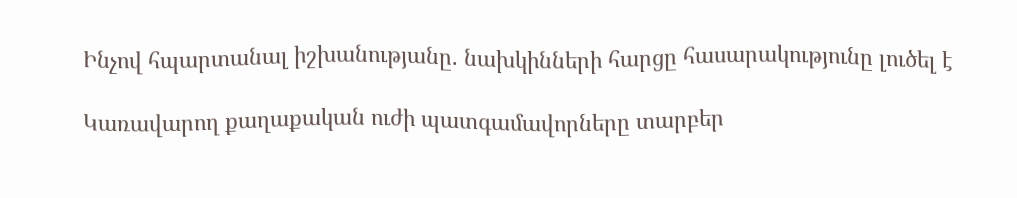Ինչով հպարտանալ իշխանությանը. նախկինների հարցը հասարակությունը լուծել է

Կառավարող քաղաքական ուժի պատգամավորները տարբեր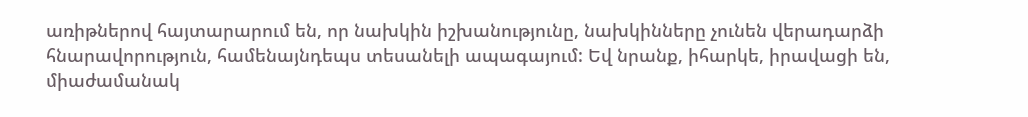առիթներով հայտարարում են, որ նախկին իշխանությունը, նախկինները չունեն վերադարձի հնարավորություն, համենայնդեպս տեսանելի ապագայում: Եվ նրանք, իհարկե, իրավացի են, միաժամանակ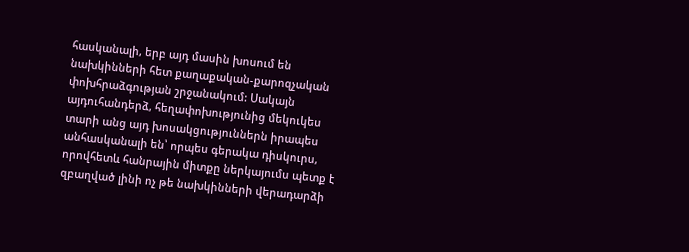հասկանալի, երբ այդ մասին խոսում են նախկինների հետ քաղաքական-քարոզչական փոխհրաձգության շրջանակում: Սակայն այդուհանդերձ, հեղափոխությունից մեկուկես տարի անց այդ խոսակցություններն իրապես անհասկանալի են՝ որպես գերակա դիսկուրս, որովհետև հանրային միտքը ներկայումս պետք է զբաղված լինի ոչ թե նախկինների վերադարձի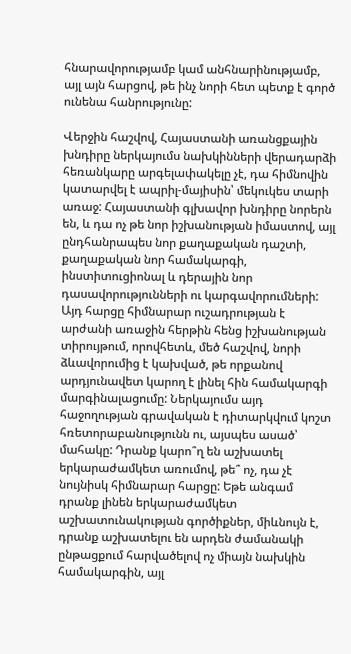հնարավորությամբ կամ անհնարինությամբ, այլ այն հարցով, թե ինչ նորի հետ պետք է գործ ունենա հանրությունը:

Վերջին հաշվով, Հայաստանի առանցքային խնդիրը ներկայումս նախկինների վերադարձի հեռանկարը արգելափակելը չէ, դա հիմնովին կատարվել է ապրիլ-մայիսին՝ մեկուկես տարի առաջ: Հայաստանի գլխավոր խնդիրը նորերն են, և դա ոչ թե նոր իշխանության իմաստով, այլ ընդհանրապես նոր քաղաքական դաշտի, քաղաքական նոր համակարգի, ինստիտուցիոնալ և դերային նոր դասավորությունների ու կարգավորումների: Այդ հարցը հիմնարար ուշադրության է արժանի առաջին հերթին հենց իշխանության տիրույթում, որովհետև, մեծ հաշվով, նորի ձևավորումից է կախված, թե որքանով արդյունավետ կարող է լինել հին համակարգի մարգինալացումը: Ներկայումս այդ հաջողության գրավական է դիտարկվում կոշտ հռետորաբանությունն ու, այսպես ասած՝ մահակը: Դրանք կարո՞ղ են աշխատել երկարաժամկետ առումով, թե՞ ոչ, դա չէ նույնիսկ հիմնարար հարցը: Եթե անգամ դրանք լինեն երկարաժամկետ աշխատունակության գործիքներ, միևնույն է, դրանք աշխատելու են արդեն ժամանակի ընթացքում հարվածելով ոչ միայն նախկին համակարգին, այլ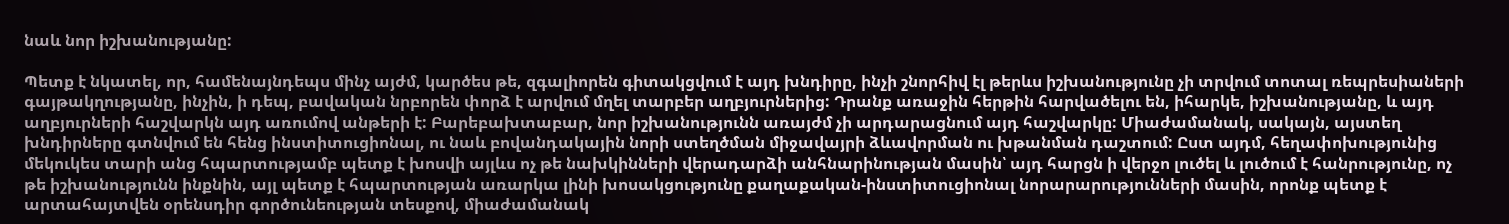նաև նոր իշխանությանը:

Պետք է նկատել, որ, համենայնդեպս մինչ այժմ, կարծես թե, զգալիորեն գիտակցվում է այդ խնդիրը, ինչի շնորհիվ էլ թերևս իշխանությունը չի տրվում տոտալ ռեպրեսիաների գայթակղությանը, ինչին, ի դեպ, բավական նրբորեն փորձ է արվում մղել տարբեր աղբյուրներից: Դրանք առաջին հերթին հարվածելու են, իհարկե, իշխանությանը, և այդ աղբյուրների հաշվարկն այդ առումով անթերի է: Բարեբախտաբար, նոր իշխանությունն առայժմ չի արդարացնում այդ հաշվարկը: Միաժամանակ, սակայն, այստեղ խնդիրները գտնվում են հենց ինստիտուցիոնալ, ու նաև բովանդակային նորի ստեղծման միջավայրի ձևավորման ու խթանման դաշտում: Ըստ այդմ, հեղափոխությունից մեկուկես տարի անց հպարտությամբ պետք է խոսվի այլևս ոչ թե նախկինների վերադարձի անհնարինության մասին՝ այդ հարցն ի վերջո լուծել և լուծում է հանրությունը, ոչ թե իշխանությունն ինքնին, այլ պետք է հպարտության առարկա լինի խոսակցությունը քաղաքական-ինստիտուցիոնալ նորարարությունների մասին, որոնք պետք է արտահայտվեն օրենսդիր գործունեության տեսքով, միաժամանակ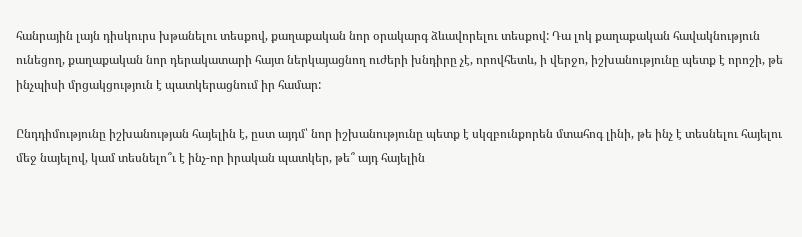հանրային լայն դիսկուրս խթանելու տեսքով, քաղաքական նոր օրակարգ ձևավորելու տեսքով: Դա լոկ քաղաքական հավակնություն ունեցող, քաղաքական նոր դերակատարի հայտ ներկայացնող ուժերի խնդիրը չէ, որովհետև, ի վերջո, իշխանությունը պետք է որոշի, թե ինչպիսի մրցակցություն է պատկերացնում իր համար:

Ընդդիմությունը իշխանության հայելին է, ըստ այդմ՝ նոր իշխանությունը պետք է սկզբունքորեն մտահոգ լինի, թե ինչ է տեսնելու հայելու մեջ նայելով, կամ տեսնելո՞ւ է ինչ-որ իրական պատկեր, թե՞ այդ հայելին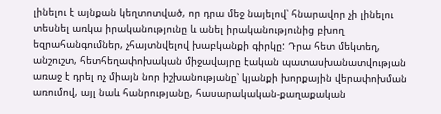լինելու է այնքան կեղտոտված, որ դրա մեջ նայելով՝ հնարավոր չի լինելու տեսնել առկա իրականությունը և անել իրականությունից բխող եզրահանգումներ, չհայտնվելով խաբկանքի գիրկը: Դրա հետ մեկտեղ, անշուշտ, հետհեղափոխական միջավայրը էական պատասխանատվության առաջ է դրել ոչ միայն նոր իշխանությանը՝ կյանքի խորքային վերափոխման առումով, այլ նաև հանրությանը, հասարակական-քաղաքական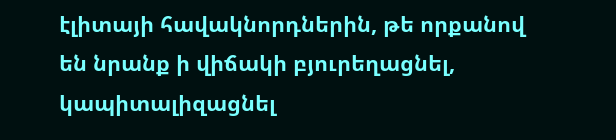էլիտայի հավակնորդներին, թե որքանով են նրանք ի վիճակի բյուրեղացնել, կապիտալիզացնել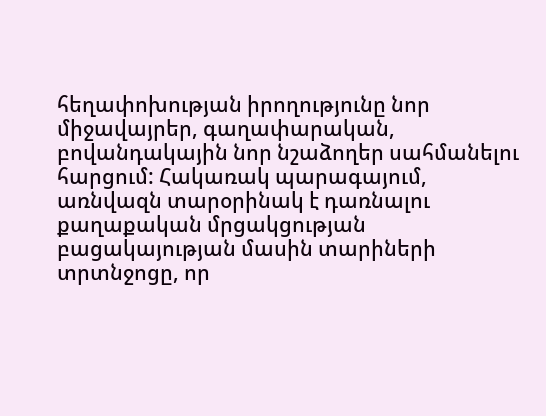հեղափոխության իրողությունը նոր միջավայրեր, գաղափարական, բովանդակային նոր նշաձողեր սահմանելու հարցում: Հակառակ պարագայում, առնվազն տարօրինակ է դառնալու քաղաքական մրցակցության բացակայության մասին տարիների տրտնջոցը, որ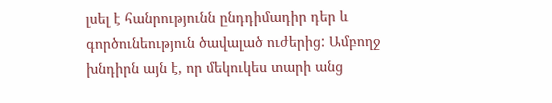լսել է հանրությունն ընդդիմադիր դեր և գործունեություն ծավալած ուժերից: Ամբողջ խնդիրն այն է, որ մեկուկես տարի անց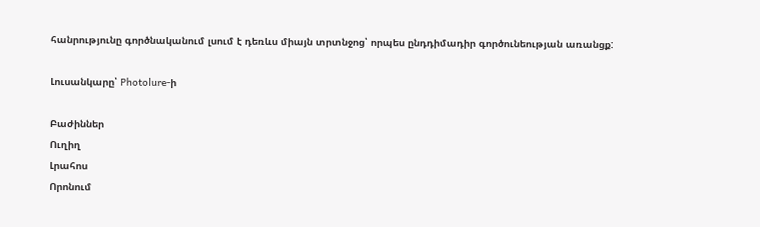հանրությունը գործնականում լսում է դեռևս միայն տրտնջոց՝ որպես ընդդիմադիր գործունեության առանցք:

Լուսանկարը՝ Photolure-ի

Բաժիններ
Ուղիղ
Լրահոս
Որոնում